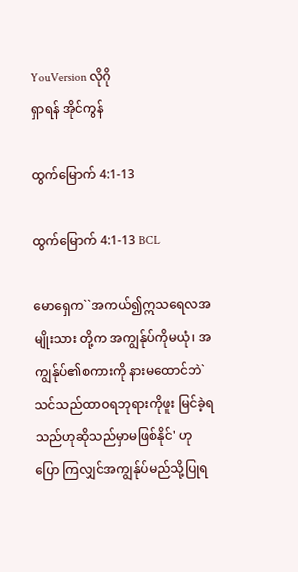YouVersion လိုဂို
ရှာရန် အိုင်ကွန်

ထွက်မြောက် 4:1-13

ထွက်မြောက် 4:1-13 BCL

မောရှေက``အကယ်၍ဣသရေလအမျိုးသား တို့က အကျွန်ုပ်ကိုမယုံ၊ အကျွန်ုပ်၏စကားကို နားမထောင်ဘဲ`သင်သည်ထာဝရဘုရားကိုဖူး မြင်ခဲ့ရသည်ဟုဆိုသည်မှာမဖြစ်နိုင်' ဟုပြော ကြလျှင်အကျွန်ုပ်မည်သို့ပြုရ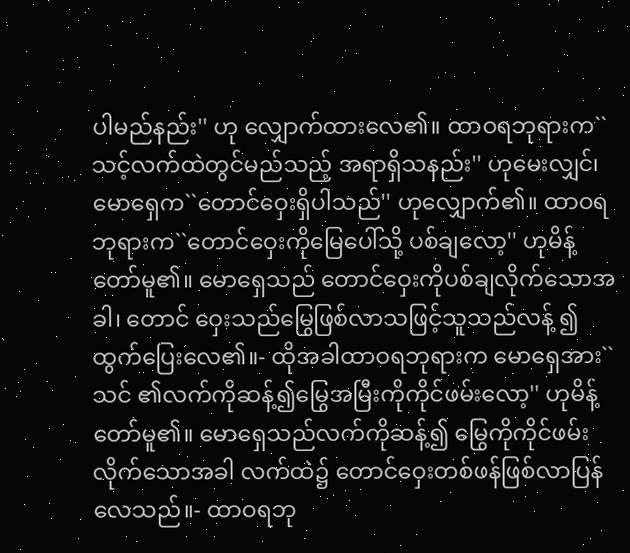ပါမည်နည်း'' ဟု လျှောက်ထားလေ၏။ ထာဝရဘုရားက``သင့်လက်ထဲတွင်မည်သည့် အရာရှိသနည်း'' ဟုမေးလျှင်၊ မောရှေက``တောင်ဝှေးရှိပါသည်'' ဟုလျှောက်၏။ ထာဝရဘုရားက``တောင်ဝှေးကိုမြေပေါ်သို့ ပစ်ချလော့'' ဟုမိန့်တော်မူ၏။ မောရှေသည် တောင်ဝှေးကိုပစ်ချလိုက်သောအခါ၊ တောင် ဝှေးသည်မြွေဖြစ်လာသဖြင့်သူသည်လန့် ၍ထွက်ပြေးလေ၏။- ထိုအခါထာဝရဘုရားက မောရှေအား``သင် ၏လက်ကိုဆန့်၍မြွေအမြီးကိုကိုင်ဖမ်းလော့'' ဟုမိန့်တော်မူ၏။ မောရှေသည်လက်ကိုဆန့်၍ မြွေကိုကိုင်ဖမ်းလိုက်သောအခါ လက်ထဲ၌ တောင်ဝှေးတစ်ဖန်ဖြစ်လာပြန်လေသည်။- ထာဝရဘု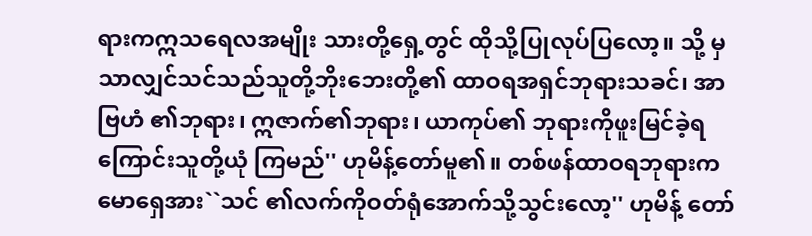ရားကဣသရေလအမျိုး သားတို့ရှေ့တွင် ထိုသို့ပြုလုပ်ပြလော့။ သို့ မှသာလျှင်သင်သည်သူတို့ဘိုးဘေးတို့၏ ထာဝရအရှင်ဘုရားသခင်၊ အာဗြဟံ ၏ဘုရား၊ ဣဇာက်၏ဘုရား၊ ယာကုပ်၏ ဘုရားကိုဖူးမြင်ခဲ့ရကြောင်းသူတို့ယုံ ကြမည်'' ဟုမိန့်တော်မူ၏။ တစ်ဖန်ထာဝရဘုရားက မောရှေအား``သင် ၏လက်ကိုဝတ်ရုံအောက်သို့သွင်းလော့'' ဟုမိန့် တော်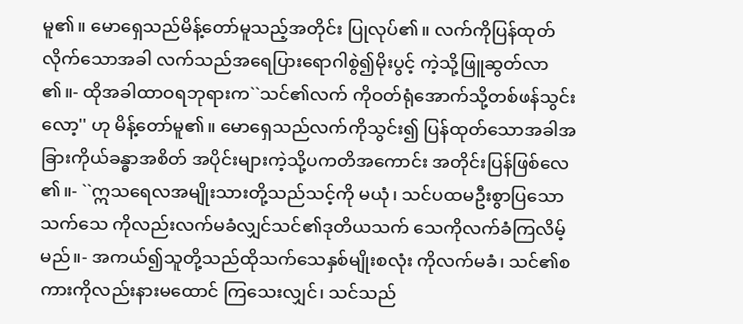မူ၏။ မောရှေသည်မိန့်တော်မူသည့်အတိုင်း ပြုလုပ်၏။ လက်ကိုပြန်ထုတ်လိုက်သောအခါ လက်သည်အရေပြားရောဂါစွဲ၍မိုးပွင့် ကဲ့သို့ဖြူဆွတ်လာ၏။- ထိုအခါထာဝရဘုရားက``သင်၏လက် ကိုဝတ်ရုံအောက်သို့တစ်ဖန်သွင်းလော့'' ဟု မိန့်တော်မူ၏။ မောရှေသည်လက်ကိုသွင်း၍ ပြန်ထုတ်သောအခါအခြားကိုယ်ခန္ဓာအစိတ် အပိုင်းများကဲ့သို့ပကတိအကောင်း အတိုင်းပြန်ဖြစ်လေ၏။- ``ဣသရေလအမျိုးသားတို့သည်သင့်ကို မယုံ၊ သင်ပထမဦးစွာပြသောသက်သေ ကိုလည်းလက်မခံလျှင်သင်၏ဒုတိယသက် သေကိုလက်ခံကြလိမ့်မည်။- အကယ်၍သူတို့သည်ထိုသက်သေနှစ်မျိုးစလုံး ကိုလက်မခံ၊ သင်၏စကားကိုလည်းနားမထောင် ကြသေးလျှင်၊ သင်သည်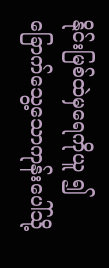နိုင်းမြစ်ထဲမှရေကိုယူ ၍ခြောက်သွေ့သောကုန်းပေါ်သို့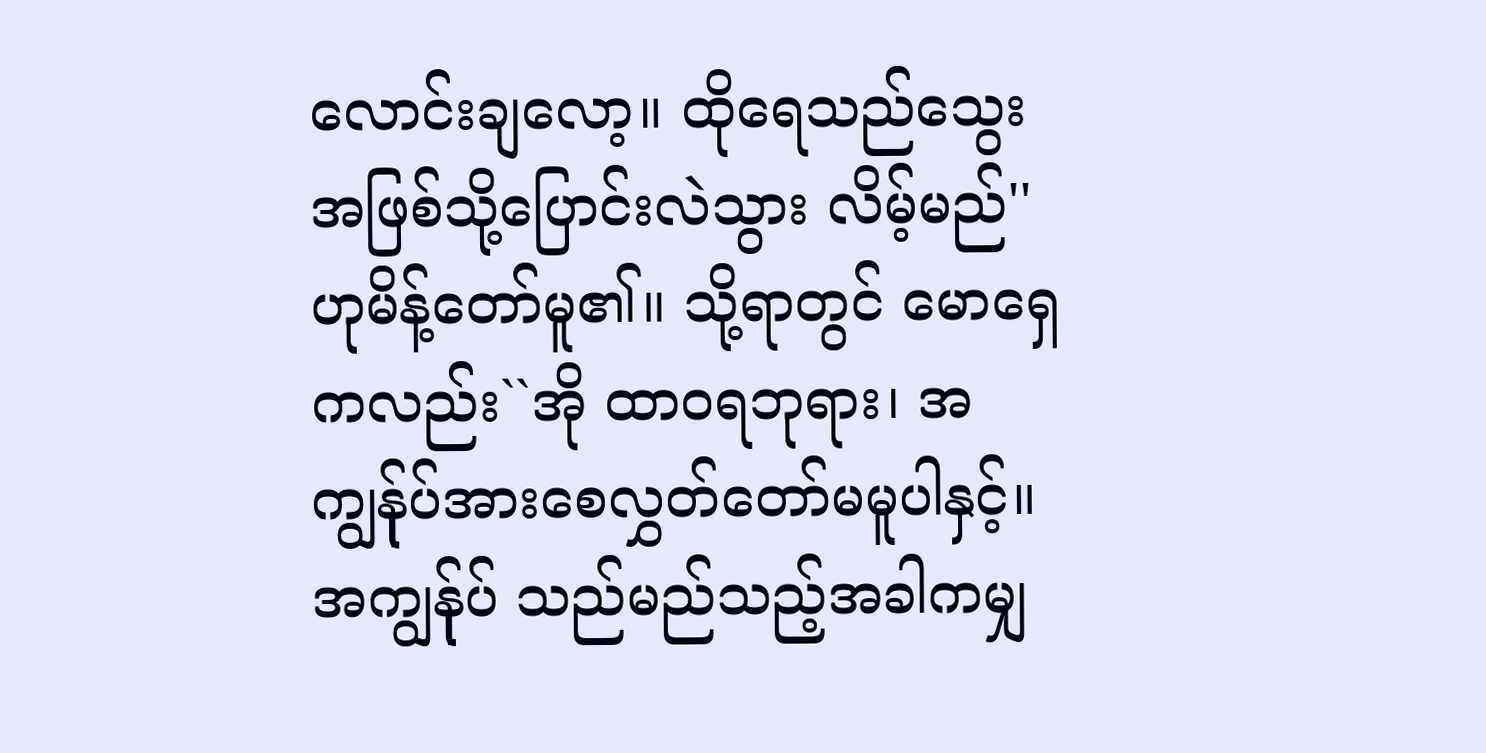လောင်းချလော့။ ထိုရေသည်သွေးအဖြစ်သို့ပြောင်းလဲသွား လိမ့်မည်'' ဟုမိန့်တော်မူ၏။ သို့ရာတွင် မောရှေကလည်း``အို ထာဝရဘုရား၊ အကျွန်ုပ်အားစေလွှတ်တော်မမူပါနှင့်။ အကျွန်ုပ် သည်မည်သည့်အခါကမျှ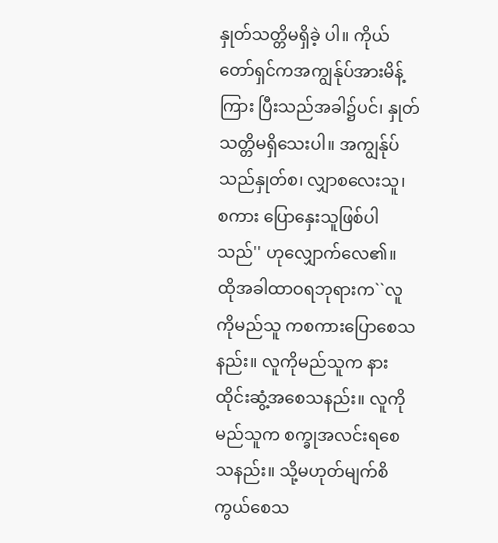နှုတ်သတ္တိမရှိခဲ့ ပါ။ ကိုယ်တော်ရှင်ကအကျွန်ုပ်အားမိန့်ကြား ပြီးသည်အခါ၌ပင်၊ နှုတ်သတ္တိမရှိသေးပါ။ အကျွန်ုပ်သည်နှုတ်စ၊ လျှာစလေးသူ၊ စကား ပြောနှေးသူဖြစ်ပါသည်'' ဟုလျှောက်လေ၏။ ထိုအခါထာဝရဘုရားက``လူကိုမည်သူ ကစကားပြောစေသနည်း။ လူကိုမည်သူက နားထိုင်းဆွံ့အစေသနည်း။ လူကိုမည်သူက စက္ခုအလင်းရစေသနည်း။ သို့မဟုတ်မျက်စိ ကွယ်စေသ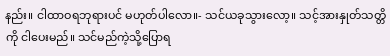နည်း။ ငါထာဝရဘုရားပင် မဟုတ်ပါလော။- သင်ယခုသွားလော့။ သင့်အားနှုတ်သတ္တိကို ငါပေးမည်။ သင်မည်ကဲ့သို့ပြောရ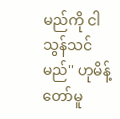မည်ကို ငါသွန်သင်မည်'' ဟုမိန့်တော်မူ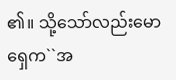၏။ သို့သော်လည်းမောရှေက``အ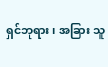ရှင်ဘုရား၊ အခြား သူ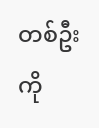တစ်ဦးကို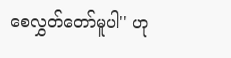စေလွှတ်တော်မူပါ'' ဟု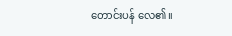တောင်းပန် လေ၏။